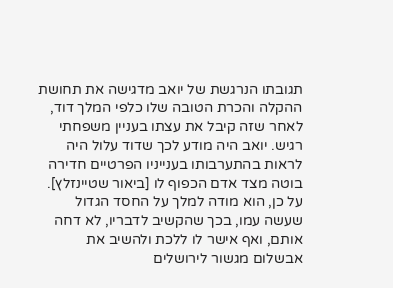תגובתו הנרגשת של יואב מדגישה את תחושת ההקלה והכרת הטובה שלו כלפי המלך דוד, לאחר שזה קיבל את עצתו בעניין משפחתי רגיש. יואב היה מודע לכך שדוד עלול היה לראות בהתערבותו בענייניו הפרטיים חדירה בוטה מצד אדם הכפוף לו [ביאור שטיינזלץ]. על כן, הוא מודה למלך על החסד הגדול שעשה עמו, בכך שהקשיב לדבריו, לא דחה אותם, ואף אישר לו ללכת ולהשיב את אבשלום מגשור לירושלים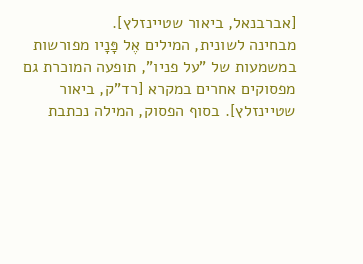[אברבנאל, ביאור שטיינזלץ].
מבחינה לשונית, המילים אֶל פָּנָיו מפורשות במשמעות של "על פניו", תופעה המוכרת גם מפסוקים אחרים במקרא [רד"ק, ביאור שטיינזלץ]. בסוף הפסוק, המילה נכתבת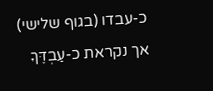כ-עבדו (בגוף שלישי) אך נקראת כ-עַבְדֶּךָ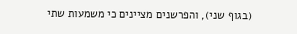(בגוף שני), והפרשנים מציינים כי משמעות שתי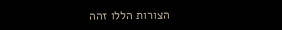הצורות הללו זהה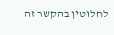לחלוטין בהקשר זה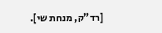[רד"ק, מנחת שי].